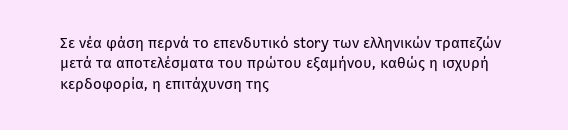Σε νέα φάση περνά το επενδυτικό story των ελληνικών τραπεζών μετά τα αποτελέσματα του πρώτου εξαμήνου, καθώς η ισχυρή κερδοφορία, η επιτάχυνση της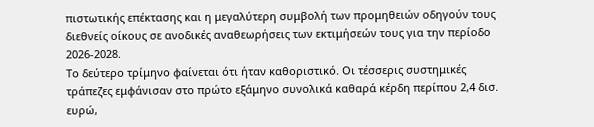πιστωτικής επέκτασης και η μεγαλύτερη συμβολή των προμηθειών οδηγούν τους διεθνείς οίκους σε ανοδικές αναθεωρήσεις των εκτιμήσεών τους για την περίοδο 2026-2028.
Το δεύτερο τρίμηνο φαίνεται ότι ήταν καθοριστικό. Οι τέσσερις συστημικές τράπεζες εμφάνισαν στο πρώτο εξάμηνο συνολικά καθαρά κέρδη περίπου 2,4 δισ. ευρώ,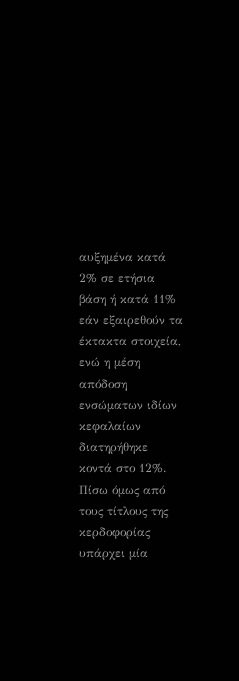αυξημένα κατά 2% σε ετήσια βάση ή κατά 11% εάν εξαιρεθούν τα έκτακτα στοιχεία, ενώ η μέση απόδοση ενσώματων ιδίων κεφαλαίων διατηρήθηκε κοντά στο 12%.
Πίσω όμως από τους τίτλους της κερδοφορίας υπάρχει μία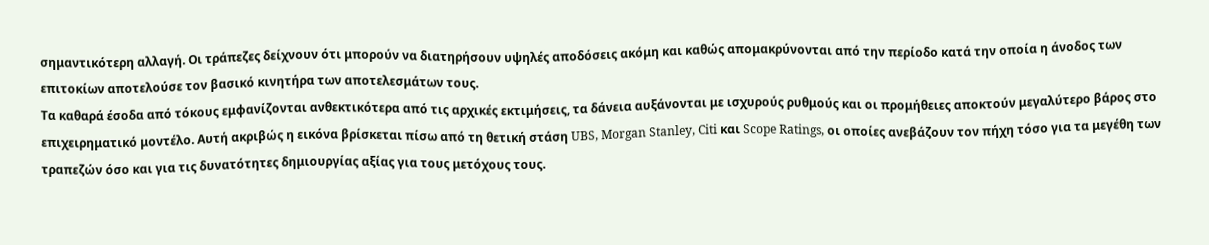σημαντικότερη αλλαγή. Οι τράπεζες δείχνουν ότι μπορούν να διατηρήσουν υψηλές αποδόσεις ακόμη και καθώς απομακρύνονται από την περίοδο κατά την οποία η άνοδος των επιτοκίων αποτελούσε τον βασικό κινητήρα των αποτελεσμάτων τους.
Τα καθαρά έσοδα από τόκους εμφανίζονται ανθεκτικότερα από τις αρχικές εκτιμήσεις, τα δάνεια αυξάνονται με ισχυρούς ρυθμούς και οι προμήθειες αποκτούν μεγαλύτερο βάρος στο επιχειρηματικό μοντέλο. Αυτή ακριβώς η εικόνα βρίσκεται πίσω από τη θετική στάση UBS, Morgan Stanley, Citi και Scope Ratings, οι οποίες ανεβάζουν τον πήχη τόσο για τα μεγέθη των τραπεζών όσο και για τις δυνατότητες δημιουργίας αξίας για τους μετόχους τους.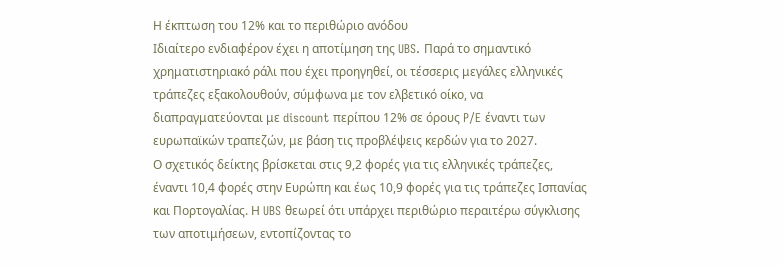Η έκπτωση του 12% και το περιθώριο ανόδου
Ιδιαίτερο ενδιαφέρον έχει η αποτίμηση της UBS. Παρά το σημαντικό χρηματιστηριακό ράλι που έχει προηγηθεί, οι τέσσερις μεγάλες ελληνικές τράπεζες εξακολουθούν, σύμφωνα με τον ελβετικό οίκο, να διαπραγματεύονται με discount περίπου 12% σε όρους P/E έναντι των ευρωπαϊκών τραπεζών, με βάση τις προβλέψεις κερδών για το 2027.
Ο σχετικός δείκτης βρίσκεται στις 9,2 φορές για τις ελληνικές τράπεζες, έναντι 10,4 φορές στην Ευρώπη και έως 10,9 φορές για τις τράπεζες Ισπανίας και Πορτογαλίας. Η UBS θεωρεί ότι υπάρχει περιθώριο περαιτέρω σύγκλισης των αποτιμήσεων, εντοπίζοντας το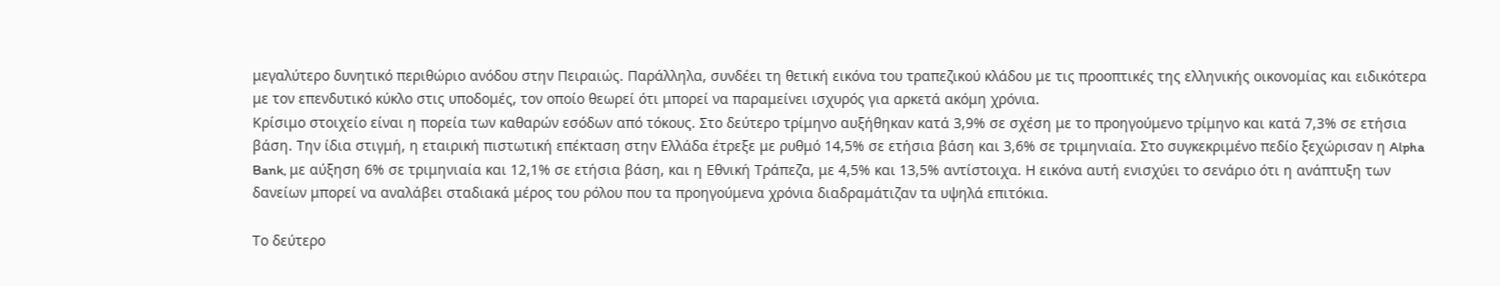μεγαλύτερο δυνητικό περιθώριο ανόδου στην Πειραιώς. Παράλληλα, συνδέει τη θετική εικόνα του τραπεζικού κλάδου με τις προοπτικές της ελληνικής οικονομίας και ειδικότερα με τον επενδυτικό κύκλο στις υποδομές, τον οποίο θεωρεί ότι μπορεί να παραμείνει ισχυρός για αρκετά ακόμη χρόνια.
Κρίσιμο στοιχείο είναι η πορεία των καθαρών εσόδων από τόκους. Στο δεύτερο τρίμηνο αυξήθηκαν κατά 3,9% σε σχέση με το προηγούμενο τρίμηνο και κατά 7,3% σε ετήσια βάση. Την ίδια στιγμή, η εταιρική πιστωτική επέκταση στην Ελλάδα έτρεξε με ρυθμό 14,5% σε ετήσια βάση και 3,6% σε τριμηνιαία. Στο συγκεκριμένο πεδίο ξεχώρισαν η Alpha Bank, με αύξηση 6% σε τριμηνιαία και 12,1% σε ετήσια βάση, και η Εθνική Τράπεζα, με 4,5% και 13,5% αντίστοιχα. Η εικόνα αυτή ενισχύει το σενάριο ότι η ανάπτυξη των δανείων μπορεί να αναλάβει σταδιακά μέρος του ρόλου που τα προηγούμενα χρόνια διαδραμάτιζαν τα υψηλά επιτόκια.

Το δεύτερο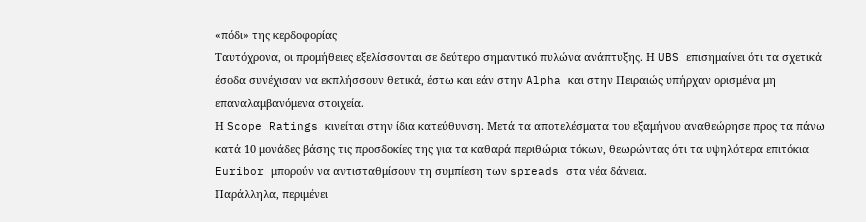«πόδι» της κερδοφορίας
Ταυτόχρονα, οι προμήθειες εξελίσσονται σε δεύτερο σημαντικό πυλώνα ανάπτυξης. Η UBS επισημαίνει ότι τα σχετικά έσοδα συνέχισαν να εκπλήσσουν θετικά, έστω και εάν στην Alpha και στην Πειραιώς υπήρχαν ορισμένα μη επαναλαμβανόμενα στοιχεία.
Η Scope Ratings κινείται στην ίδια κατεύθυνση. Μετά τα αποτελέσματα του εξαμήνου αναθεώρησε προς τα πάνω κατά 10 μονάδες βάσης τις προσδοκίες της για τα καθαρά περιθώρια τόκων, θεωρώντας ότι τα υψηλότερα επιτόκια Euribor μπορούν να αντισταθμίσουν τη συμπίεση των spreads στα νέα δάνεια.
Παράλληλα, περιμένει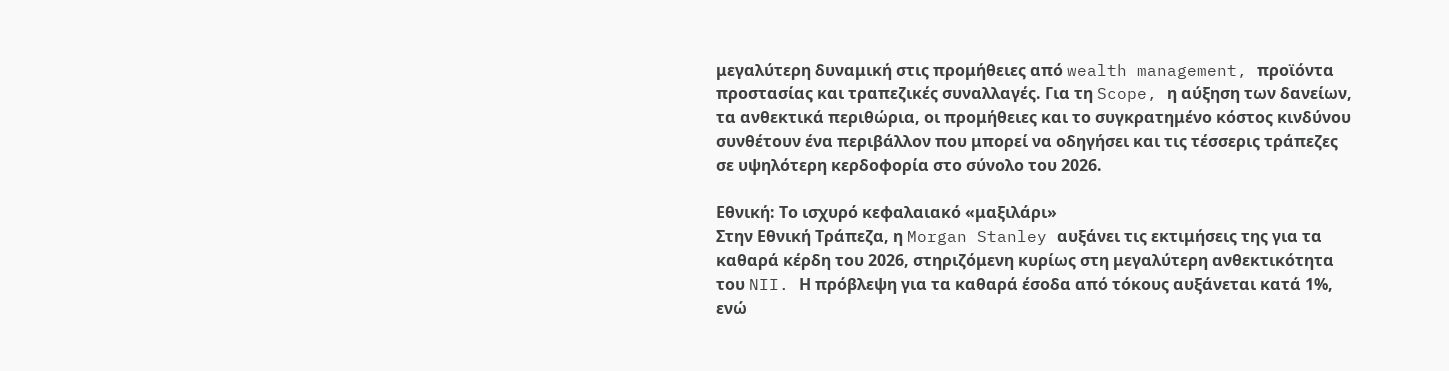μεγαλύτερη δυναμική στις προμήθειες από wealth management, προϊόντα προστασίας και τραπεζικές συναλλαγές. Για τη Scope, η αύξηση των δανείων, τα ανθεκτικά περιθώρια, οι προμήθειες και το συγκρατημένο κόστος κινδύνου συνθέτουν ένα περιβάλλον που μπορεί να οδηγήσει και τις τέσσερις τράπεζες σε υψηλότερη κερδοφορία στο σύνολο του 2026.

Εθνική: Το ισχυρό κεφαλαιακό «μαξιλάρι»
Στην Εθνική Τράπεζα, η Morgan Stanley αυξάνει τις εκτιμήσεις της για τα καθαρά κέρδη του 2026, στηριζόμενη κυρίως στη μεγαλύτερη ανθεκτικότητα του NII. Η πρόβλεψη για τα καθαρά έσοδα από τόκους αυξάνεται κατά 1%, ενώ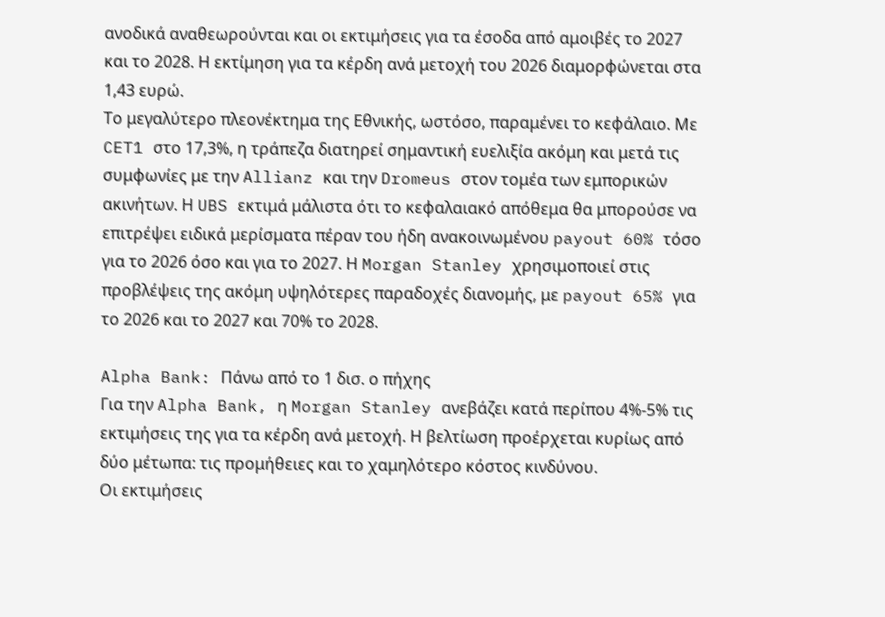ανοδικά αναθεωρούνται και οι εκτιμήσεις για τα έσοδα από αμοιβές το 2027 και το 2028. Η εκτίμηση για τα κέρδη ανά μετοχή του 2026 διαμορφώνεται στα 1,43 ευρώ.
Το μεγαλύτερο πλεονέκτημα της Εθνικής, ωστόσο, παραμένει το κεφάλαιο. Με CET1 στο 17,3%, η τράπεζα διατηρεί σημαντική ευελιξία ακόμη και μετά τις συμφωνίες με την Allianz και την Dromeus στον τομέα των εμπορικών ακινήτων. Η UBS εκτιμά μάλιστα ότι το κεφαλαιακό απόθεμα θα μπορούσε να επιτρέψει ειδικά μερίσματα πέραν του ήδη ανακοινωμένου payout 60% τόσο για το 2026 όσο και για το 2027. Η Morgan Stanley χρησιμοποιεί στις προβλέψεις της ακόμη υψηλότερες παραδοχές διανομής, με payout 65% για το 2026 και το 2027 και 70% το 2028.

Alpha Bank: Πάνω από το 1 δισ. ο πήχης
Για την Alpha Bank, η Morgan Stanley ανεβάζει κατά περίπου 4%-5% τις εκτιμήσεις της για τα κέρδη ανά μετοχή. Η βελτίωση προέρχεται κυρίως από δύο μέτωπα: τις προμήθειες και το χαμηλότερο κόστος κινδύνου.
Οι εκτιμήσεις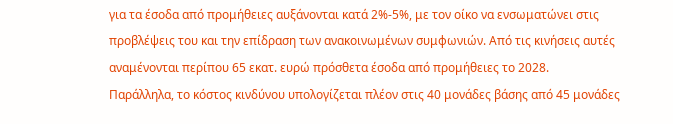για τα έσοδα από προμήθειες αυξάνονται κατά 2%-5%, με τον οίκο να ενσωματώνει στις προβλέψεις του και την επίδραση των ανακοινωμένων συμφωνιών. Από τις κινήσεις αυτές αναμένονται περίπου 65 εκατ. ευρώ πρόσθετα έσοδα από προμήθειες το 2028.
Παράλληλα, το κόστος κινδύνου υπολογίζεται πλέον στις 40 μονάδες βάσης από 45 μονάδες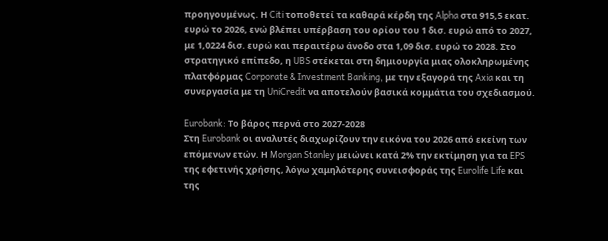προηγουμένως. Η Citi τοποθετεί τα καθαρά κέρδη της Alpha στα 915,5 εκατ. ευρώ το 2026, ενώ βλέπει υπέρβαση του ορίου του 1 δισ. ευρώ από το 2027, με 1,0224 δισ. ευρώ και περαιτέρω άνοδο στα 1,09 δισ. ευρώ το 2028. Στο στρατηγικό επίπεδο, η UBS στέκεται στη δημιουργία μιας ολοκληρωμένης πλατφόρμας Corporate & Investment Banking, με την εξαγορά της Axia και τη συνεργασία με τη UniCredit να αποτελούν βασικά κομμάτια του σχεδιασμού.

Eurobank: Το βάρος περνά στο 2027-2028
Στη Eurobank οι αναλυτές διαχωρίζουν την εικόνα του 2026 από εκείνη των επόμενων ετών. Η Morgan Stanley μειώνει κατά 2% την εκτίμηση για τα EPS της εφετινής χρήσης, λόγω χαμηλότερης συνεισφοράς της Eurolife Life και της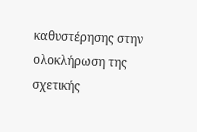καθυστέρησης στην ολοκλήρωση της σχετικής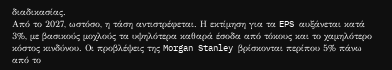διαδικασίας.
Από το 2027, ωστόσο, η τάση αντιστρέφεται. Η εκτίμηση για τα EPS αυξάνεται κατά 3%, με βασικούς μοχλούς τα υψηλότερα καθαρά έσοδα από τόκους και το χαμηλότερο κόστος κινδύνου. Οι προβλέψεις της Morgan Stanley βρίσκονται περίπου 5% πάνω από το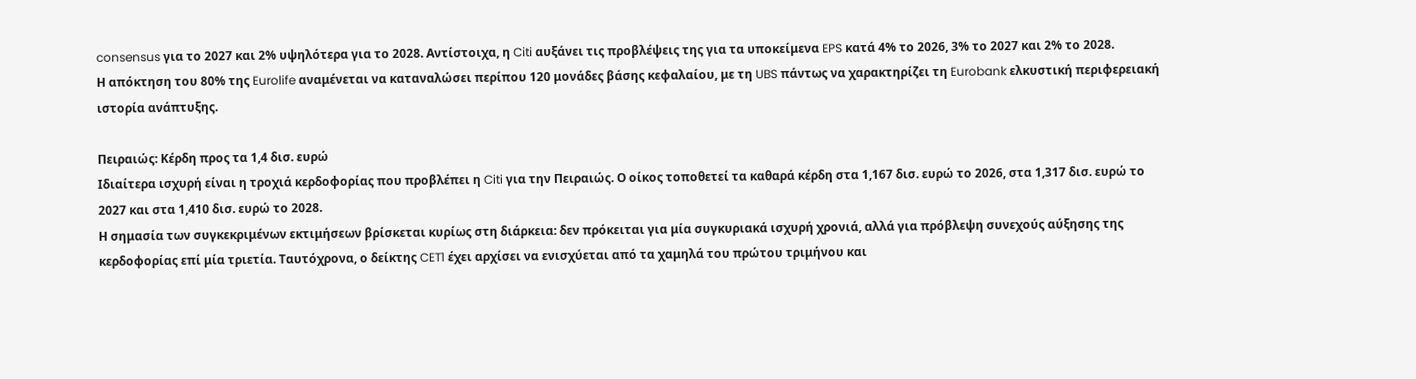consensus για το 2027 και 2% υψηλότερα για το 2028. Αντίστοιχα, η Citi αυξάνει τις προβλέψεις της για τα υποκείμενα EPS κατά 4% το 2026, 3% το 2027 και 2% το 2028.
Η απόκτηση του 80% της Eurolife αναμένεται να καταναλώσει περίπου 120 μονάδες βάσης κεφαλαίου, με τη UBS πάντως να χαρακτηρίζει τη Eurobank ελκυστική περιφερειακή ιστορία ανάπτυξης.

Πειραιώς: Κέρδη προς τα 1,4 δισ. ευρώ
Ιδιαίτερα ισχυρή είναι η τροχιά κερδοφορίας που προβλέπει η Citi για την Πειραιώς. Ο οίκος τοποθετεί τα καθαρά κέρδη στα 1,167 δισ. ευρώ το 2026, στα 1,317 δισ. ευρώ το 2027 και στα 1,410 δισ. ευρώ το 2028.
Η σημασία των συγκεκριμένων εκτιμήσεων βρίσκεται κυρίως στη διάρκεια: δεν πρόκειται για μία συγκυριακά ισχυρή χρονιά, αλλά για πρόβλεψη συνεχούς αύξησης της κερδοφορίας επί μία τριετία. Ταυτόχρονα, ο δείκτης CET1 έχει αρχίσει να ενισχύεται από τα χαμηλά του πρώτου τριμήνου και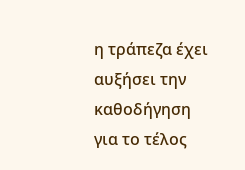η τράπεζα έχει αυξήσει την καθοδήγηση για το τέλος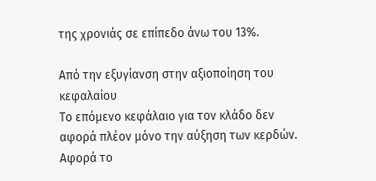της χρονιάς σε επίπεδο άνω του 13%.

Από την εξυγίανση στην αξιοποίηση του κεφαλαίου
Το επόμενο κεφάλαιο για τον κλάδο δεν αφορά πλέον μόνο την αύξηση των κερδών. Αφορά το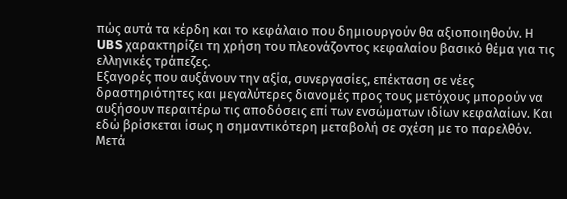πώς αυτά τα κέρδη και το κεφάλαιο που δημιουργούν θα αξιοποιηθούν. Η UBS χαρακτηρίζει τη χρήση του πλεονάζοντος κεφαλαίου βασικό θέμα για τις ελληνικές τράπεζες.
Εξαγορές που αυξάνουν την αξία, συνεργασίες, επέκταση σε νέες δραστηριότητες και μεγαλύτερες διανομές προς τους μετόχους μπορούν να αυξήσουν περαιτέρω τις αποδόσεις επί των ενσώματων ιδίων κεφαλαίων. Και εδώ βρίσκεται ίσως η σημαντικότερη μεταβολή σε σχέση με το παρελθόν.
Μετά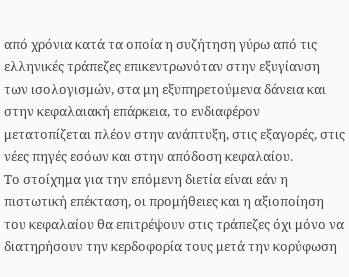από χρόνια κατά τα οποία η συζήτηση γύρω από τις ελληνικές τράπεζες επικεντρωνόταν στην εξυγίανση των ισολογισμών, στα μη εξυπηρετούμενα δάνεια και στην κεφαλαιακή επάρκεια, το ενδιαφέρον μετατοπίζεται πλέον στην ανάπτυξη, στις εξαγορές, στις νέες πηγές εσόων και στην απόδοση κεφαλαίου.
Το στοίχημα για την επόμενη διετία είναι εάν η πιστωτική επέκταση, οι προμήθειες και η αξιοποίηση του κεφαλαίου θα επιτρέψουν στις τράπεζες όχι μόνο να διατηρήσουν την κερδοφορία τους μετά την κορύφωση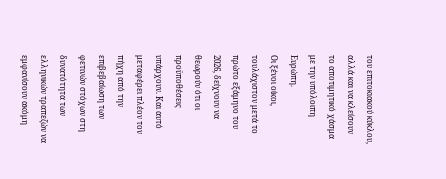του επιτοκιακού κύκλου, αλλά και να κλείσουν το αποτιμητικό χάσμα με την υπόλοιπη Ευρώπη.
Οι ξένοι οίκοι, τουλάχιστον μετά το πρώτο εξάμηνο του 2026, δείχνουν να θεωρούν ότι οι προϋποθέσεις υπάρχουν. Και αυτό μεταφέρει πλέον τον πήχη από την επιβεβαίωση των φετινών στόχων στη δυνατότητα των ελληνικών τραπεζών να εμφανίσουν ακόμη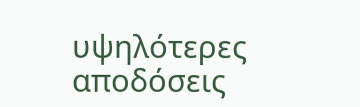υψηλότερες αποδόσεις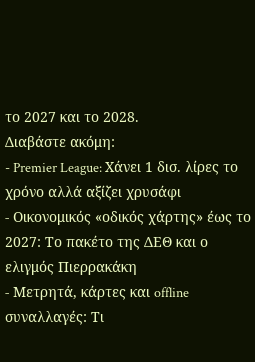το 2027 και το 2028.
Διαβάστε ακόμη:
- Premier League: Χάνει 1 δισ. λίρες το χρόνο αλλά αξίζει χρυσάφι
- Οικονομικός «οδικός χάρτης» έως το 2027: Το πακέτο της ΔΕΘ και ο ελιγμός Πιερρακάκη
- Μετρητά, κάρτες και offline συναλλαγές: Τι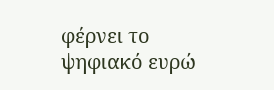φέρνει το ψηφιακό ευρώ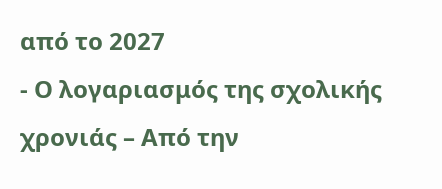από το 2027
- Ο λογαριασμός της σχολικής χρονιάς – Από την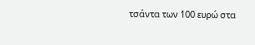τσάντα των 100 ευρώ στα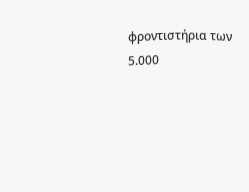φροντιστήρια των 5.000